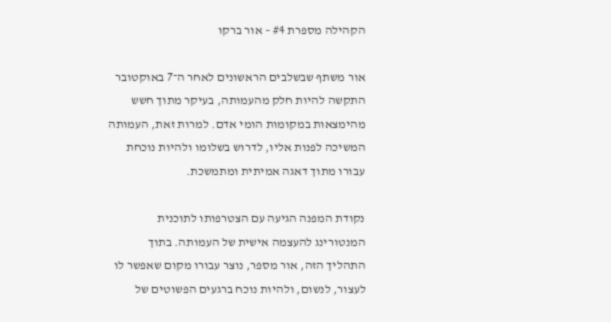הקהילה מספרת #4 – אור ברקו

אור משתף שבשלבים הראשונים לאחר ה־7 באוקטובר התקשה להיות חלק מהעמותה, בעיקר מתוך חשש מהימצאות במקומות הומי אדם. למרות זאת, העמותה המשיכה לפנות אליו, לדרוש בשלומו ולהיות נוכחת עבורו מתוך דאגה אמיתית ומתמשכת.

נקודת המפנה הגיעה עם הצטרפותו לתוכנית המנטורינג להעצמה אישית של העמותה. בתוך התהליך הזה, אור מספר, נוצר עבורו מקום שאפשר לו לעצור, לנשום, ולהיות נוכח ברגעים הפשוטים של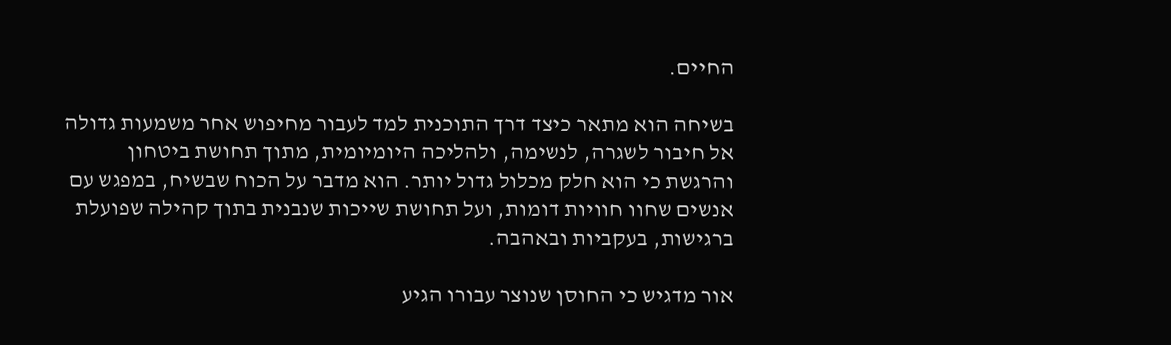החיים.

בשיחה הוא מתאר כיצד דרך התוכנית למד לעבור מחיפוש אחר משמעות גדולה אל חיבור לשגרה, לנשימה, ולהליכה היומיומית, מתוך תחושת ביטחון והרגשת כי הוא חלק מכלול גדול יותר. הוא מדבר על הכוח שבשיח, במפגש עם אנשים שחוו חוויות דומות, ועל תחושת שייכות שנבנית בתוך קהילה שפועלת ברגישות, בעקביות ובאהבה.

אור מדגיש כי החוסן שנוצר עבורו הגיע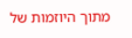מתוך היוזמות של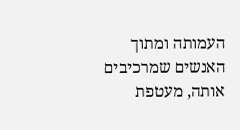העמותה ומתוך האנשים שמרכיבים אותה, מעטפת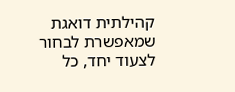קהילתית דואגת שמאפשרת לבחור לצעוד יחד, כל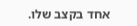אחד בקצב שלו.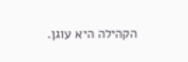הקהילה היא עוגן.